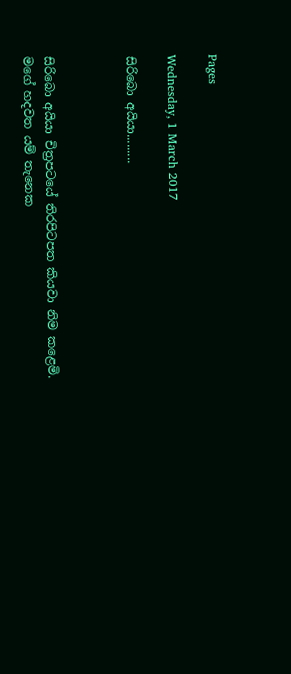Pages

Wednesday, 1 March 2017

සිරිබො අයියා.........



සිරිබො අයියා චිත්‍රපටයේ තිරපිටපත කියවා නිම කළෙමි. මගේ හදවත යම් තැනෙක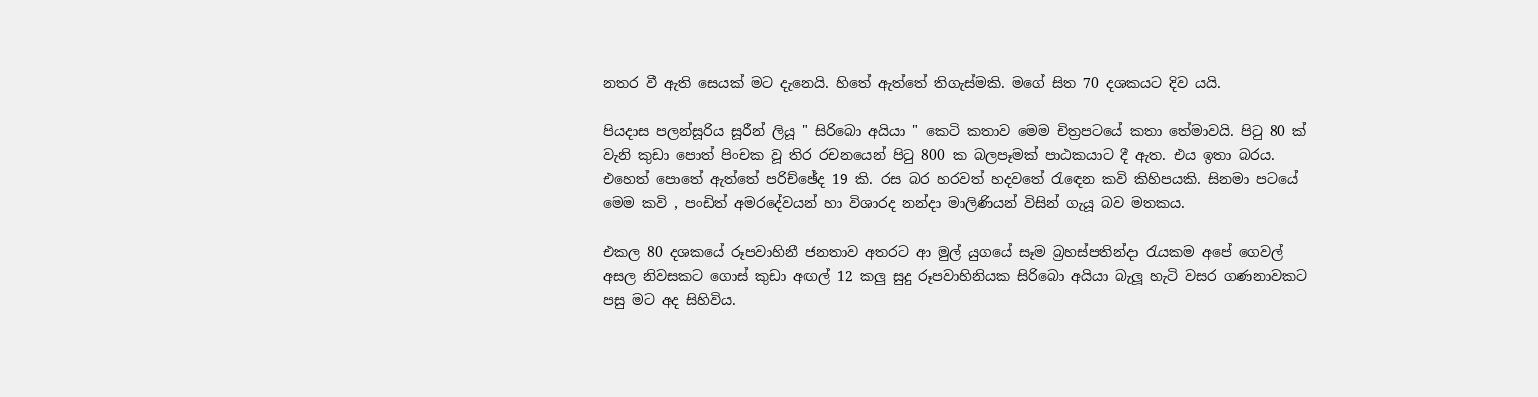නතර වී ඇති සෙයක් මට දැනෙයි. හිතේ ඇත්තේ තිගැස්මකි. මගේ සිත 70 දශකයට දිව යයි.

පියදාස පලන්සූරිය සූරීන් ලියූ " සිරිබො අයියා " කෙටි කතාව මෙම චිත්‍රපටයේ කතා තේමාවයි. පිටු 80 ක් වැනි කුඩා පොත් පිංචක වූ තිර රචනයෙන් පිටු 800 ක බලපෑමක් පාඨකයාට දී ඇත. එය ඉතා බරය. එහෙත් පොතේ ඇත්තේ පරිච්ඡේද 19 කි. රස බර හරවත් හදවතේ රැඳෙන කවි කිහිපයකි. සිනමා පටයේ මෙම කවි , පංඩිත් අමරදේවයන් හා විශාරද නන්දා මාලිණියන් විසින් ගැයූ බව මතකය.

එකල 80 දශකයේ රූපවාහිනී ජනතාව අතරට ආ මුල් යුගයේ සෑම බ්‍රහස්පතින්දා රැයකම අපේ ගෙවල් අසල නිවසකට ගොස් කුඩා අඟල් 12 කලු සුදු රූපවාහිනියක සිරිබො අයියා බැලූ හැටි වසර ගණනාවකට පසු මට අද සිහිවිය.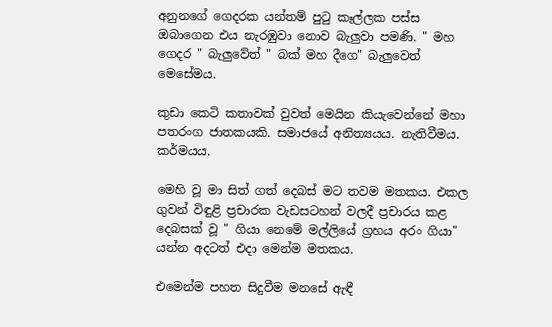අනුනගේ ගෙදරක යන්තම් පුටු කෑල්ලක පස්ස ඔබාගෙන එය නැරඹුවා නොව බැලුවා පමණි. " මහ ගෙදර " බැලුවේත් " බක් මහ දීගෙ" බැලුවෙත් මෙසේමය.

කුඩා කෙටි කතාවක් වුවත් මෙයින කියැවෙන්නේ මහා පතරංග ජාතකයකි. සමාජයේ අනිත්‍යයය. නැතිවීමය. කර්මයය.

මෙහි වූ මා සිත් ගත් දෙබස් මට තවම මතකය. එකල ගුවන් විඳුළි ප්‍රචාරක වැඩසටහන් වලදී ප්‍රචාරය කළ දෙබසක් වූ " ගියා නෙමේ මල්ලියේ ග්‍රහය අරං ගියා" යන්න අදටත් එදා මෙන්ම මතකය.

එමෙන්ම පහත සිදුවීම මනසේ ඇඳී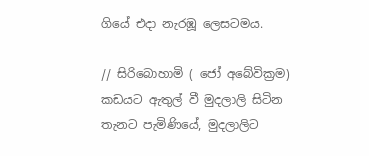ගියේ එදා නැරඹූ ලෙසටමය.

// සිරිබොහාමි ( ජෝ අබේවික්‍රම) කඩයට ඇතුල් වී මුදලාලි සිටින තැනට පැමිණියේ, මුදලාලිට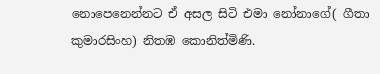නොපෙනෙන්නට ඒ අසල සිටි එමා නෝනාගේ( ගීතා කුමාරසිංහ) නිතඹ කොනිත්මිණි.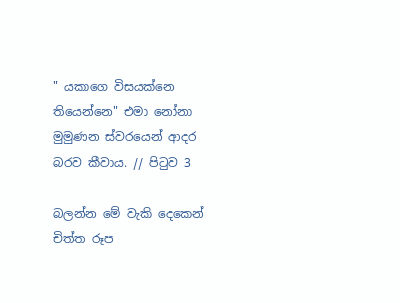" යකාගෙ විසයක්නෙ තියෙන්නෙ" එමා නෝනා මුමුණන ස්වරයෙන් ආදර බරව කීවාය. // පිටුව 3

බලන්න මේ වැකි දෙකෙන් චිත්ත රූප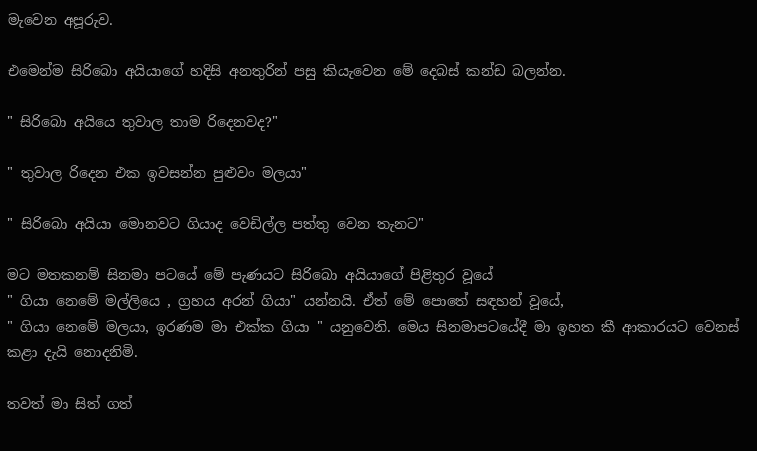මැවෙන අපූරුව.

එමෙන්ම සිරිබො අයියාගේ හදිසි අනතුරින් පසු කියැවෙන මේ දෙබස් කන්ඩ බලන්න.

" සිරිබො අයියෙ තුවාල තාම රිදෙනවද?"

" තුවාල රිදෙන එක ඉවසන්න පුළුවං මලයා"

" සිරිබො අයියා මොනවට ගියාද වෙඩිල්ල පත්තු වෙන තැනට"

මට මතකනම් සිනමා පටයේ මේ පැණයට සිරිබො අයියාගේ පිළිතුර වූයේ
" ගියා නෙමේ මල්ලියෙ , ග්‍රහය අරන් ගියා" යන්නයි. ඒත් මේ පොතේ සඳහන් වූයේ,
" ගියා නෙමේ මලයා, ඉරණම මා එක්ක ගියා " යනුවෙනි. මෙය සිනමාපටයේදී මා ඉහත කී ආකාරයට වෙනස් කළා දැයි නොදනිමි.

තවත් මා සිත් ගත්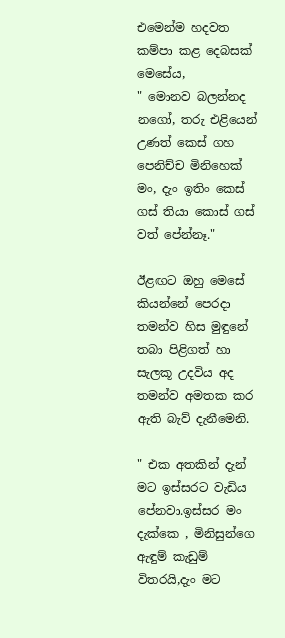එමෙන්ම හදවත කම්පා කළ දෙබසක් මෙසේය,
" මොනව බලන්නද නගෝ, තරු එළියෙන් උණත් කෙස් ගහ පෙනිච්ච මිනිහෙක් මං, දැං ඉතිං කෙස් ගස් තියා කොස් ගස් වත් පේන්නෑ."

ඊළඟට ඔහු මෙසේ කියන්නේ පෙරදා තමන්ව හිස මුඳුනේ තබා පිළිගත් හා සැලකූ උදවිය අද තමන්ව අමතක කර ඇති බැව් දැනීමෙනි.

" එක අතකින් දැන් මට ඉස්සරට වැඩිය පේනවා.ඉස්සර මං දැක්කෙ , මිනිසුන්ගෙ ඇඳුම් කැඩුම් විතරයි,දැං මට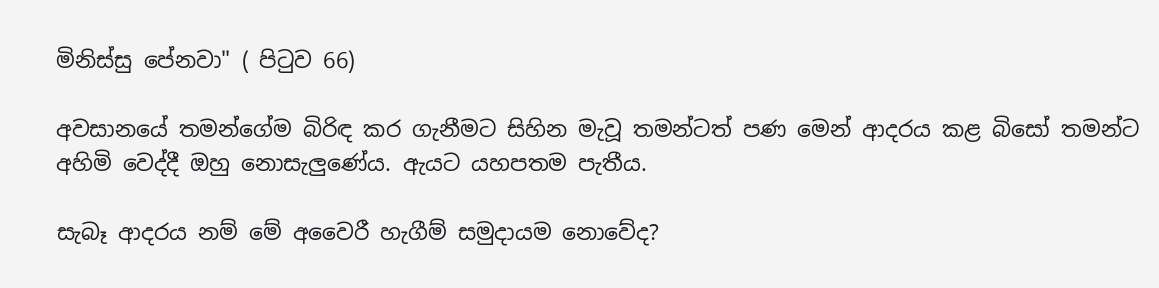මිනිස්සු පේනවා" ( පිටුව 66)

අවසානයේ තමන්ගේම බිරිඳ කර ගැනීමට සිහින මැවූ තමන්ටත් පණ මෙන් ආදරය කළ බිසෝ තමන්ට අහිමි වෙද්දී ඔහු නොසැලුණේය. ඇයට යහපතම පැතීය.

සැබෑ ආදරය නම් මේ අවෛරී හැගීම් සමුදායම නොවේද?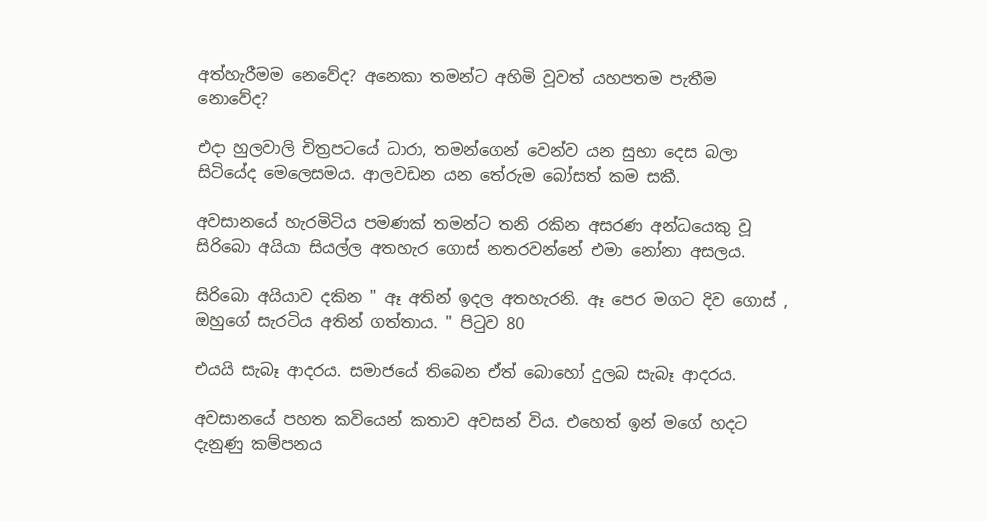අත්හැරීමම නෙවේද? අනෙකා තමන්ට අහිමි වූවත් යහපතම පැතීම නොවේද?

එදා හුලවාලි චිත්‍රපටයේ ධාරා, තමන්ගෙන් වෙන්ව යන සුභා දෙස බලා සිටියේද මෙලෙසමය. ආලවඩන යන තේරුම බෝසත් කම සකී.

අවසානයේ හැරමිටිය පමණක් තමන්ට තනි රකින අසරණ අන්ධයෙකු වූ සිරිබො අයියා සියල්ල අතහැර ගොස් නතරවන්නේ එමා නෝනා අසලය.

සිරිබො අයියාව දකින " ඈ අතින් ඉදල අතහැරනි. ඈ පෙර මගට දිව ගොස් , ඔහුගේ සැරටිය අතින් ගත්තාය. " පිටුව 80

එයයි සැබෑ ආදරය. සමාජයේ තිබෙන ඒත් බොහෝ දුලබ සැබෑ ආදරය.

අවසානයේ පහත කවියෙන් කතාව අවසන් විය. එහෙත් ඉන් මගේ හදට දැනුණු කම්පනය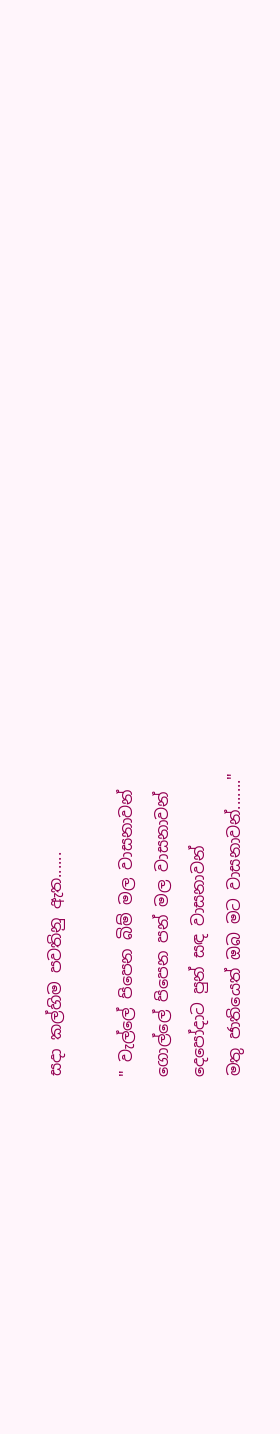සදා කල්හිම පවතිනු ඇත......

" වැල්ලේ පිපෙන බිම් මල වාසනාවන්
ගොල්ලේ පිපෙන පන් මල වාසනාවන්
දෙපෝදාට පුන් සඳ වාසනාවන්
මතු ජාතියෙත් ඔබ මට වාසනාවන්......."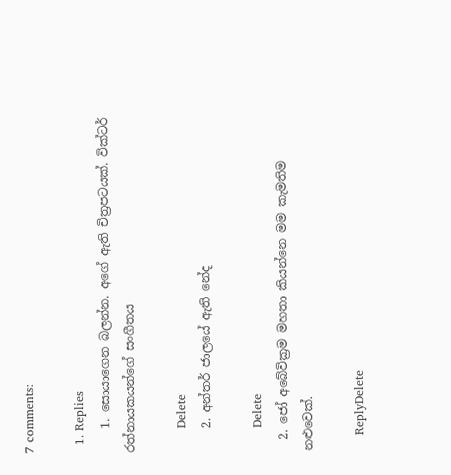7 comments:

  1. Replies
    1. සොයාගෙන බලන්න. අගේ ඇති චිත්‍රපටයක්. වික්ටර් රත්නායකයන්ගේ සංගීතය

      Delete
    2. අන්තර් ජාලයේ ඇති නේද

      Delete
  2. ජෝ අබේවික්‍රම මහතා කියන්නෙ මම කැමතිම නළුවෙක්.

    ReplyDelete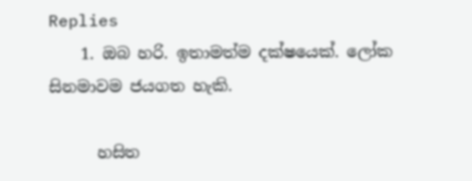Replies
    1. ඔබ හරි. ඉතාමත්ම දක්ෂයෙක්. ලෝක සිනමාවම ජයගත හැකි.

      හසිත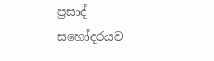ප්‍රසාද් සහෝදරයව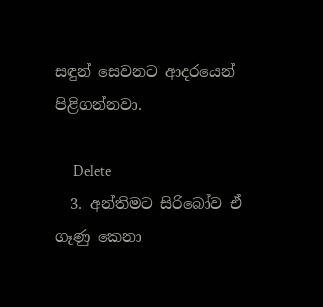සඳුන් සෙවනට ආදරයෙන් පිළිගන්නවා.

      Delete
  3. අන්තිමට සිරිබෝව ඒ ගෑණු කෙනා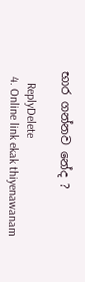භාර ගන්නව නේද ?

    ReplyDelete
  4. Online link ekak thiyenawanam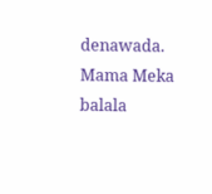denawada. Mama Meka balala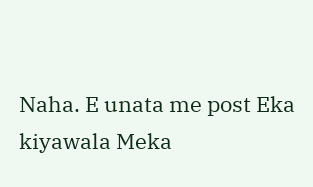Naha. E unata me post Eka kiyawala Meka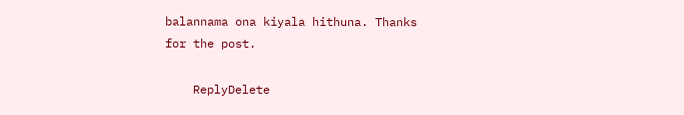balannama ona kiyala hithuna. Thanks for the post.

    ReplyDelete